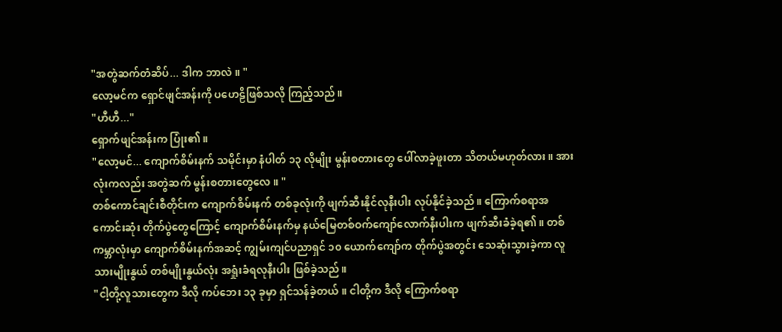"အတွဲဆက်တံဆိပ်... ဒါက ဘာလဲ။ "
လော့မင်က ရှောင်ဖျင်အန်းကို ပဟေဠိဖြစ်သလို ကြည့်သည်။
"ဟီဟီ..."
ရှောက်ဖျင်အန်းက ပြုံး၏။
"လော့မင်... ကျောက်စိမ်းနက် သမိုင်းမှာ နံပါတ် ၁၃ လိုမျိုး မွန်းစတားတွေ ပေါ်လာခဲ့ဖူးတာ သိတယ်မဟုတ်လား။ အားလုံးကလည်း အတွဲဆက် မွန်းစတားတွေလေ။ "
တစ်ကောင်ချင်းစီတိုင်းက ကျောက်စိမ်းနက် တစ်ခုလုံးကို ဖျက်ဆီးနိုင်လုနီးပါး လုပ်နိုင်ခဲ့သည်။ ကြောက်စရာအကောင်းဆုံး တိုက်ပွဲတွေကြောင့် ကျောက်စိမ်းနက်မှ နယ်မြေတစ်ဝက်ကျော်လောက်နီးပါးက ဖျက်ဆီးခံခဲ့ရ၏။ တစ်ကမ္ဘာလုံးမှာ ကျောက်စိမ်းနက်အဆင့် ကျွမ်းကျင်ပညာရှင် ၁၀ ယောက်ကျော်က တိုက်ပွဲအတွင်း သေဆုံးသွားခဲ့ကာ လူသားမျိုးနွယ် တစ်မျိုးနွယ်လုံး အရှုံးခံရလုနီးပါး ဖြစ်ခဲ့သည်။
"ငါ့တို့လူသားတွေက ဒီလို ကပ်ဘေး ၁၃ ခုမှာ ရှင်သန်ခဲ့တယ်။ ငါတို့က ဒီလို ကြောက်စရာ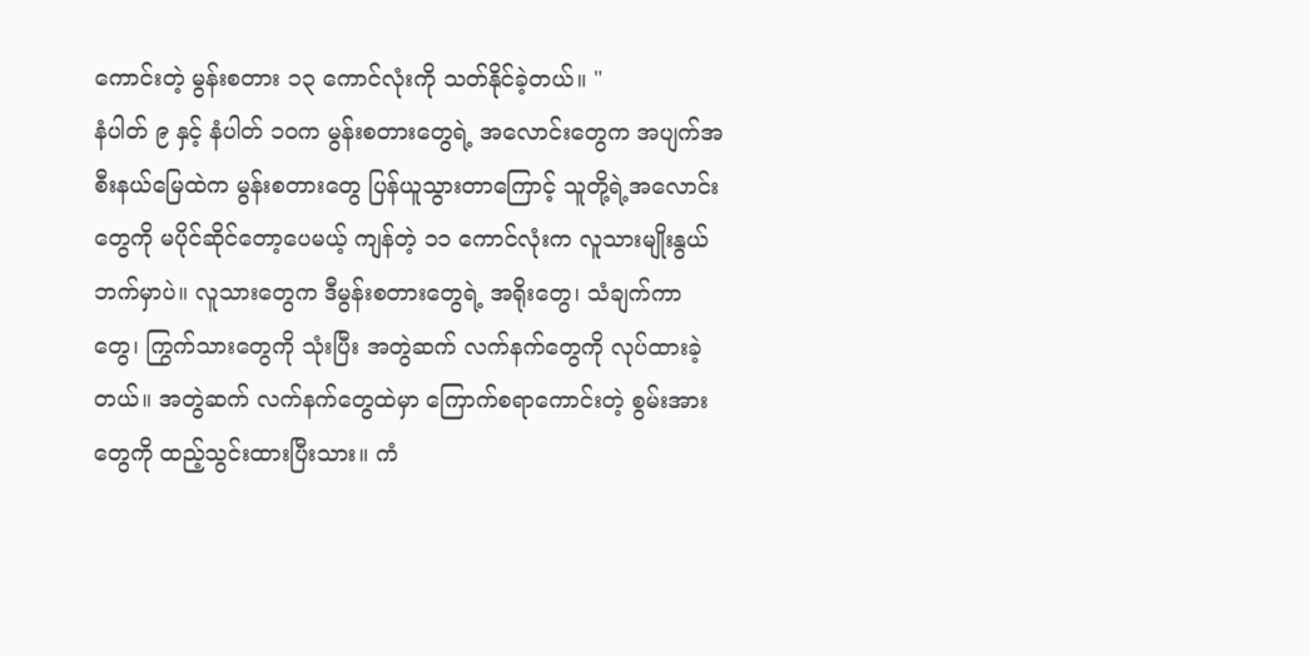ကောင်းတဲ့ မွန်းစတား ၁၃ ကောင်လုံးကို သတ်နိုင်ခဲ့တယ်။ "
နံပါတ် ၉ နှင့် နံပါတ် ၁၀က မွန်းစတားတွေရဲ့ အလောင်းတွေက အပျက်အစီးနယ်မြေထဲက မွန်းစတားတွေ ပြန်ယူသွားတာကြောင့် သူတို့ရဲ့အလောင်းတွေကို မပိုင်ဆိုင်တော့ပေမယ့် ကျန်တဲ့ ၁၁ ကောင်လုံးက လူသားမျိုးနွယ်ဘက်မှာပဲ။ လူသားတွေက ဒီမွန်းစတားတွေရဲ့ အရိုးတွေ၊ သံချက်ကာတွေ၊ ကြွက်သားတွေကို သုံးပြီး အတွဲဆက် လက်နက်တွေကို လုပ်ထားခဲ့တယ်။ အတွဲဆက် လက်နက်တွေထဲမှာ ကြောက်စရာကောင်းတဲ့ စွမ်းအားတွေကို ထည့်သွင်းထားပြီးသား။ ကံ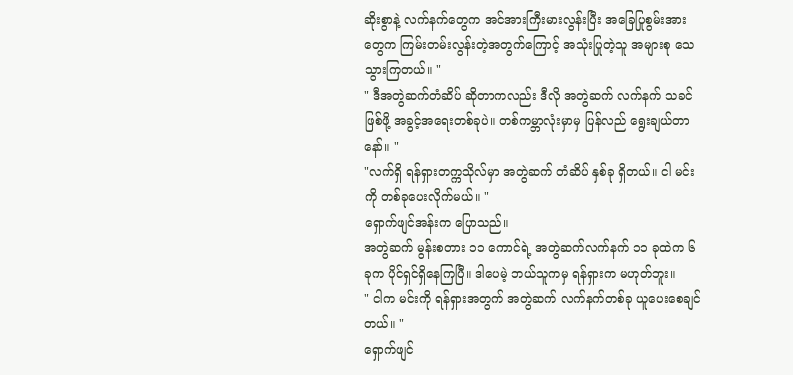ဆိုးစွာနဲ့ လက်နက်တွေက အင်အားကြီးမားလွန်းပြီး အခြေပြုစွမ်းအားတွေက ကြမ်းတမ်းလွန်းတဲ့အတွက်ကြောင့် အသုံးပြုတဲ့သူ အများစု သေသွားကြတယ်။ "
" ဒီအတွဲဆက်တံဆိပ် ဆိုတာကလည်း ဒီလို အတွဲဆက် လက်နက် သခင်ဖြစ်ဖို့ အခွင့်အရေးတစ်ခုပဲ။ တစ်ကမ္ဘာလုံးမှာမှ ပြန်လည် ရွေးချယ်တာနော်။ "
"လက်ရှိ ရန်ရှားတက္ကသိုလ်မှာ အတွဲဆက် တံဆိပ် နှစ်ခု ရှိတယ်။ ငါ မင်းကို တစ်ခုပေးလိုက်မယ်။ "
ရှောက်ဖျင်အန်းက ပြောသည်။
အတွဲဆက် မွန်းစတား ၁၁ ကောင်ရဲ့ အတွဲဆက်လက်နက် ၁၁ ခုထဲက ၆ ခုက ပိုင်ရှင်ရှိနေကြပြီ။ ဒါပေမဲ့ ဘယ်သူကမှ ရန်ရှားက မဟုတ်ဘူး။
" ငါက မင်းကို ရန်ရှားအတွက် အတွဲဆက် လက်နက်တစ်ခု ယူပေးစေချင်တယ်။ "
ရှောက်ဖျင်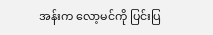အန်းက လော့မင်ကို ပြင်းပြ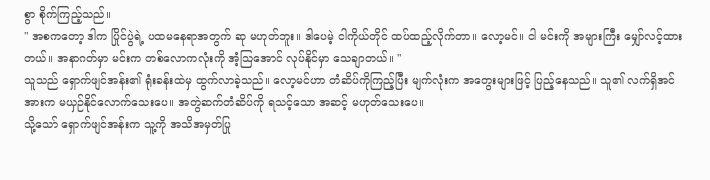စွာ စိုက်ကြည့်သည်။
" အစကတော့ ဒါက ပြိုင်ပွဲရဲ့ ပထမနေရာအတွက် ဆု မဟုတ်ဘူး။ ဒါပေမဲ့ ငါကိုယ်တိုင် ထပ်ထည့်လိုက်တာ။ လော့မင်။ ငါ မင်းကို အများကြီး မျှော်လင့်ထားတယ်။ အနာဂတ်မှာ မင်းက တစ်လောကလုံးကို အံ့သြအောင် လုပ်နိုင်မှာ သေချာတယ်။ "
သူသည် ရှောက်ဖျင်အန်း၏ ရုံးခန်းထဲမှ ထွက်လာခဲ့သည်။ လော့မင်ဟာ တံဆိပ်ကိုကြည့်ပြီး မျက်လုံးက အတွေးများဖြင့် ပြည့်နေသည်။ သူ၏ လက်ရှိအင်အားက မယှဉ်နိုင်လောက်သေးပေ။ အတွဲဆက်တံဆိပ်ကို ရသင့်သော အဆင့် မဟုတ်သေးပေ။
သို့သော် ရှောက်ဖျင်အန်းက သူ့ကို အသိအမှတ်ပြု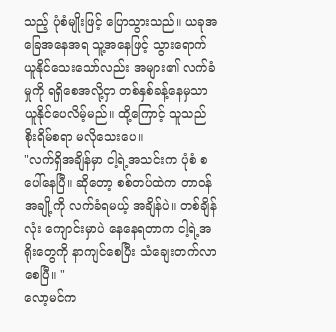သည့် ပုံစံမျိုးဖြင့် ပြောသွားသည်။ ယခုအခြေအနေအရ သူ့အနေဖြင့် သွားရောက် ယူနိုင်သေးသော်လည်း အများ၏ လက်ခံမှုကို ရရှိစေအလို့ငှာ တစ်နှစ်ခန့်နေမှသာ ယူနိုင်ပေလိမ့်မည်။ ထို့ကြောင့် သူသည် စိုးရိမ်စရာ မလိုသေးပေ။
"လက်ရှိအချိန်မှာ ငါ့ရဲ့အသင်းက ပုံစံ စ ပေါ်နေပြီ။ ဆိုတော့ စစ်တပ်ထဲက တာဝန်အချို့ကို လက်ခံရမယ့် အချိန်ပဲ။ တစ်ချိန်လုံး ကျောင်းမှာပဲ နေနေရတာက ငါ့ရဲ့အရိုးတွေကို နာကျင်စေပြီး သံချေးတက်လာစေပြီ။ "
လော့မင်က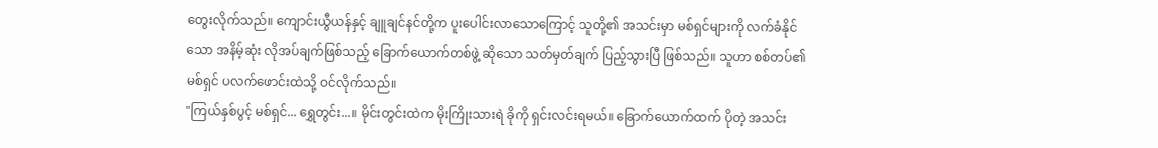တွေးလိုက်သည်။ ကျောင်းယွီယန်နှင့် ချူချင်နင်တို့က ပူးပေါင်းလာသောကြောင့် သူတို့၏ အသင်းမှာ မစ်ရှင်များကို လက်ခံနိုင်သော အနိမ့်ဆုံး လိုအပ်ချက်ဖြစ်သည့် ခြောက်ယောက်တစ်ဖွဲ့ ဆိုသော သတ်မှတ်ချက် ပြည့်သွားပြီ ဖြစ်သည်။ သူဟာ စစ်တပ်၏ မစ်ရှင် ပလက်ဖောင်းထဲသို့ ဝင်လိုက်သည်။
"ကြယ်နှစ်ပွင့် မစ်ရှင်... ရွှေတွင်း...။ မိုင်းတွင်းထဲက မိုးကြိုးသားရဲ ခိုကို ရှင်းလင်းရမယ်။ ခြောက်ယောက်ထက် ပိုတဲ့ အသင်း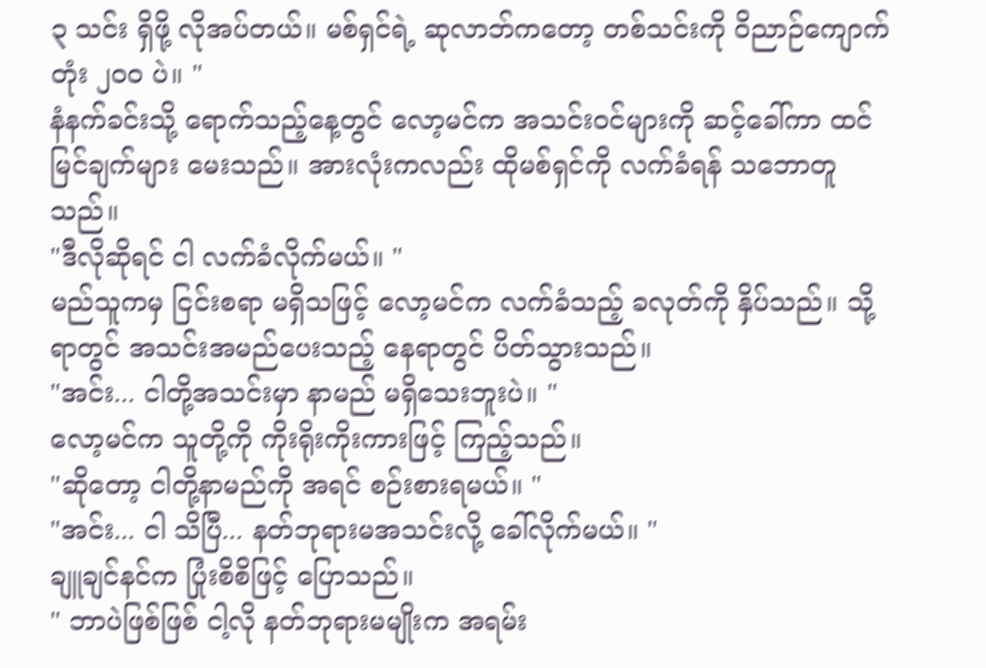၃ သင်း ရှိဖို့ လိုအပ်တယ်။ မစ်ရှင်ရဲ့ ဆုလာဘ်ကတော့ တစ်သင်းကို ဝိညာဉ်ကျောက်တုံး ၂၀၀ ပဲ။ "
နံနက်ခင်းသို့ ရောက်သည့်နေ့တွင် လော့မင်က အသင်းဝင်များကို ဆင့်ခေါ်ကာ ထင်မြင်ချက်များ မေးသည်။ အားလုံးကလည်း ထိုမစ်ရှင်ကို လက်ခံရန် သဘောတူသည်။
"ဒီလိုဆိုရင် ငါ လက်ခံလိုက်မယ်။ "
မည်သူကမှ ငြင်းစရာ မရှိသဖြင့် လော့မင်က လက်ခံသည့် ခလုတ်ကို နှိပ်သည်။ သို့ရာတွင် အသင်းအမည်ပေးသည့် နေရာတွင် ပိတ်သွားသည်။
"အင်း... ငါတို့အသင်းမှာ နာမည် မရှိသေးဘူးပဲ။ "
လော့မင်က သူတို့ကို ကိုးရိုးကိုးကားဖြင့် ကြည့်သည်။
"ဆိုတော့ ငါတို့နာမည်ကို အရင် စဉ်းစားရမယ်။ "
"အင်း... ငါ သိပြီ... နတ်ဘုရားမအသင်းလို့ ခေါ်လိုက်မယ်။ "
ချူချင်နင်က ပြုံးစိစိဖြင့် ပြောသည်။
" ဘာပဲဖြစ်ဖြစ် ငါ့လို နတ်ဘုရားမမျိုးက အရမ်း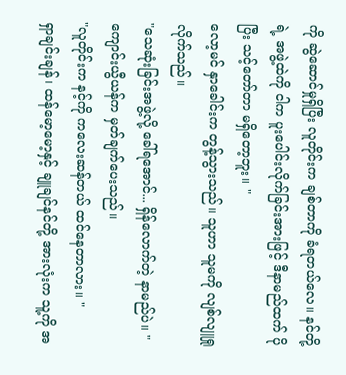ကို ဆွဲဆောင်မှုရှိပြီး လူတိုင်းက ချစ်တာကို ခံရတယ်လေ။ နင်တို့ရဲ့ အဖွဲ့ထဲကို ငါက ပူးပေါင်းလိုက်ခြင်းအားဖြင့် ဒီနာမည်ထက် ပိုပြီး သင့်တော်တာ မရှိတော့ဘူး။ "
လော့မင် နှာခေါင်းက တွန့်သွားသည်။ သူဟာ သူမကို လျစ်လျူရှုလိုက်သည်။
"သေဆုံးခြင်းအဖွဲ့လို့ ခေါ်ရအောင်... ရှိန်လောက်တဲ့ နာမည်ပဲ။ "
ကျောင်းယွီယန်က မှတ်ချက်ပေးသည်။
"လူတိုင်းက နင့်ကို ကလေးဆန်တယ် ထင်နေတာလား။ "
ရှာချင်းချန်၊ ထန်မော့မော့နှင့် ချူချင်နင်တို့ အားလုံးက သူ့ကို အ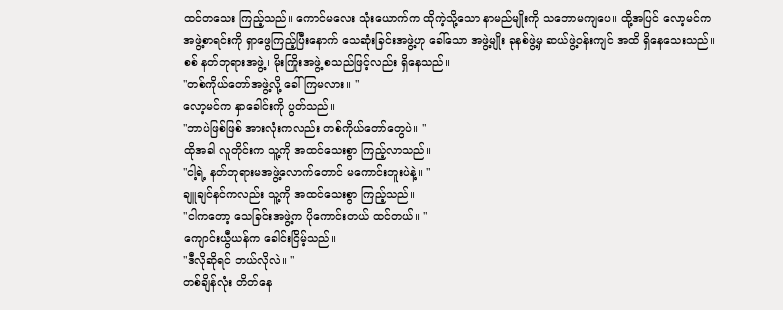ထင်တသေး ကြည့်သည်။ ကောင်မလေး သုံးယောက်က ထိုကဲ့သို့သော နာမည်မျိုးကို သဘောမကျပေ။ ထို့အပြင် လော့မင်က အဖွဲ့စာရင်းကို ရှာဖွေကြည့်ပြီးနောက် သေဆုံးခြင်းအဖွဲ့ဟု ခေါ်သော အဖွဲ့မျိုး ခုနစ်ဖွဲ့မှ ဆယ်ဖွဲ့ဝန်းကျင် အထိ ရှိနေသေးသည်။ စစ် နတ်ဘုရားအဖွဲ့၊ မိုးကြိုးအဖွဲ့ စသည်ဖြင့်လည်း ရှိနေသည်။
"တစ်ကိုယ်တော်အဖွဲ့လို့ ခေါ်ကြမလား။ "
လော့မင်က နှာခေါင်းကို ပွတ်သည်။
"ဘာပဲဖြစ်ဖြစ် အားလုံးကလည်း တစ်ကိုယ်တော်တွေပဲ။ "
ထိုအခါ လူတိုင်းက သူ့ကို အထင်သေးစွာ ကြည့်လာသည်။
"ငါ့ရဲ့ နတ်ဘုရားမအဖွဲ့လောက်တောင် မကောင်းဘူးပဲနဲ့။ "
ချူချင်နင်ကလည်း သူ့ကို အထင်သေးစွာ ကြည့်သည်။
"ငါကတော့ သေခြင်းအဖွဲ့က ပိုကောင်းတယ် ထင်တယ်။ "
ကျောင်းယွီယန်က ခေါင်းငြိမ့်သည်။
"ဒီလိုဆိုရင် ဘယ်လိုလဲ။ "
တစ်ချိန်လုံး တိတ်နေ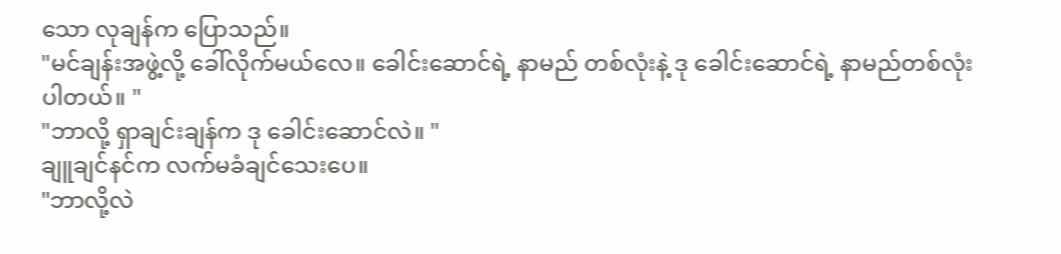သော လုချန်က ပြောသည်။
"မင်ချန်းအဖွဲ့လို့ ခေါ်လိုက်မယ်လေ။ ခေါင်းဆောင်ရဲ့ နာမည် တစ်လုံးနဲ့ ဒု ခေါင်းဆောင်ရဲ့ နာမည်တစ်လုံးပါတယ်။ "
"ဘာလို့ ရှာချင်းချန်က ဒု ခေါင်းဆောင်လဲ။ "
ချူချင်နင်က လက်မခံချင်သေးပေ။
"ဘာလို့လဲ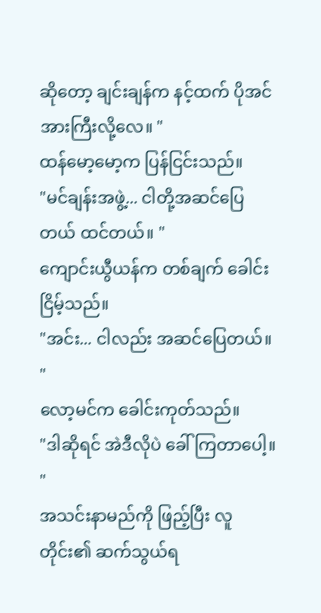ဆိုတော့ ချင်းချန်က နင့်ထက် ပိုအင်အားကြီးလို့လေ။ "
ထန်မော့မော့က ပြန်ငြင်းသည်။
"မင်ချန်းအဖွဲ့... ငါတို့အဆင်ပြေတယ် ထင်တယ်။ "
ကျောင်းယွီယန်က တစ်ချက် ခေါင်းငြိမ့်သည်။
"အင်း... ငါလည်း အဆင်ပြေတယ်။ "
လော့မင်က ခေါင်းကုတ်သည်။
"ဒါဆိုရင် အဲဒီလိုပဲ ခေါ်ကြတာပေါ့။ "
အသင်းနာမည်ကို ဖြည့်ပြီး လူတိုင်း၏ ဆက်သွယ်ရ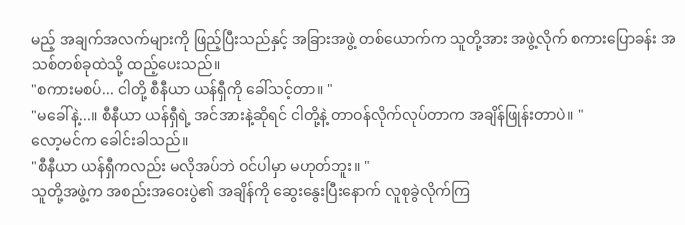မည့် အချက်အလက်များကို ဖြည့်ပြီးသည်နှင့် အခြားအဖွဲ့ တစ်ယောက်က သူတို့အား အဖွဲ့လိုက် စကားပြောခန်း အသစ်တစ်ခုထဲသို့ ထည့်ပေးသည်။
"စကားမစပ်... ငါတို့ စီနီယာ ယန်ရှီကို ခေါ်သင့်တာ။ "
"မခေါ်နဲ့...။ စီနီယာ ယန်ရှီရဲ့ အင်အားနဲ့ဆိုရင် ငါတို့နဲ့ တာဝန်လိုက်လုပ်တာက အချိန်ဖြုန်းတာပဲ။ "
လော့မင်က ခေါင်းခါသည်။
"စီနီယာ ယန်ရှီကလည်း မလိုအပ်ဘဲ ဝင်ပါမှာ မဟုတ်ဘူး။ "
သူတို့အဖွဲ့က အစည်းအဝေးပွဲ၏ အချိန်ကို ဆွေးနွေးပြီးနောက် လူစုခွဲလိုက်ကြ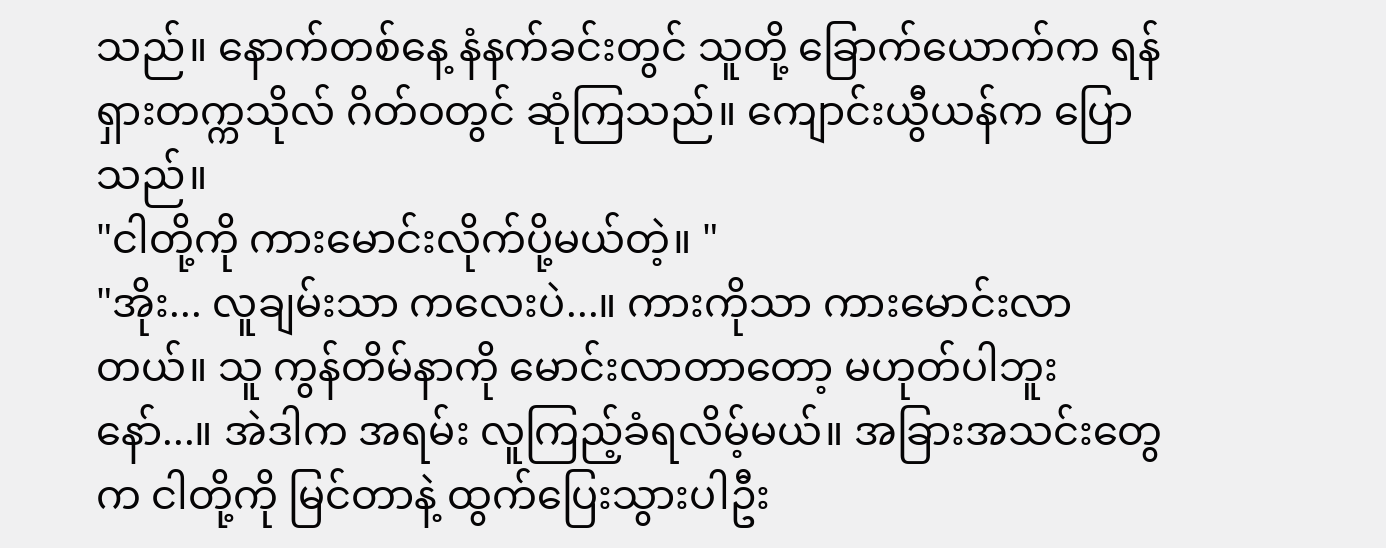သည်။ နောက်တစ်နေ့ နံနက်ခင်းတွင် သူတို့ ခြောက်ယောက်က ရန်ရှားတက္ကသိုလ် ဂိတ်ဝတွင် ဆုံကြသည်။ ကျောင်းယွီယန်က ပြောသည်။
"ငါတို့ကို ကားမောင်းလိုက်ပို့မယ်တဲ့။ "
"အိုး... လူချမ်းသာ ကလေးပဲ...။ ကားကိုသာ ကားမောင်းလာတယ်။ သူ ကွန်တိမ်နာကို မောင်းလာတာတော့ မဟုတ်ပါဘူးနော်...။ အဲဒါက အရမ်း လူကြည့်ခံရလိမ့်မယ်။ အခြားအသင်းတွေက ငါတို့ကို မြင်တာနဲ့ ထွက်ပြေးသွားပါဦး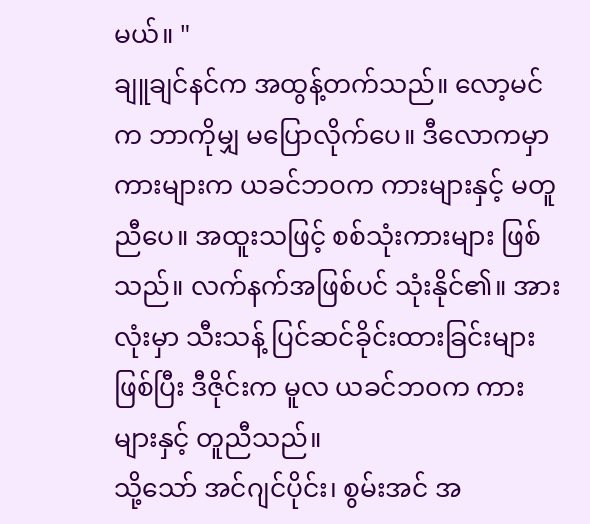မယ်။ "
ချူချင်နင်က အထွန့်တက်သည်။ လော့မင်က ဘာကိုမျှ မပြောလိုက်ပေ။ ဒီလောကမှာ ကားများက ယခင်ဘဝက ကားများနှင့် မတူညီပေ။ အထူးသဖြင့် စစ်သုံးကားများ ဖြစ်သည်။ လက်နက်အဖြစ်ပင် သုံးနိုင်၏။ အားလုံးမှာ သီးသန့် ပြင်ဆင်ခိုင်းထားခြင်းများ ဖြစ်ပြီး ဒီဇိုင်းက မူလ ယခင်ဘဝက ကားများနှင့် တူညီသည်။
သို့သော် အင်ဂျင်ပိုင်း၊ စွမ်းအင် အ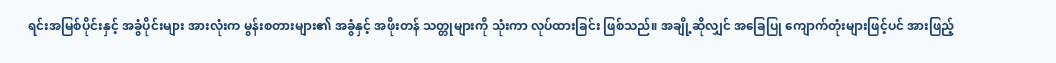ရင်းအမြစ်ပိုင်းနှင့် အခွံပိုင်းများ အားလုံးက မွန်းစတားများ၏ အခွံနှင့် အဖိုးတန် သတ္တုများကို သုံးကာ လုပ်ထားခြင်း ဖြစ်သည်။ အချို့ဆိုလျှင် အခြေပြု ကျောက်တုံးများဖြင့်ပင် အားဖြည့်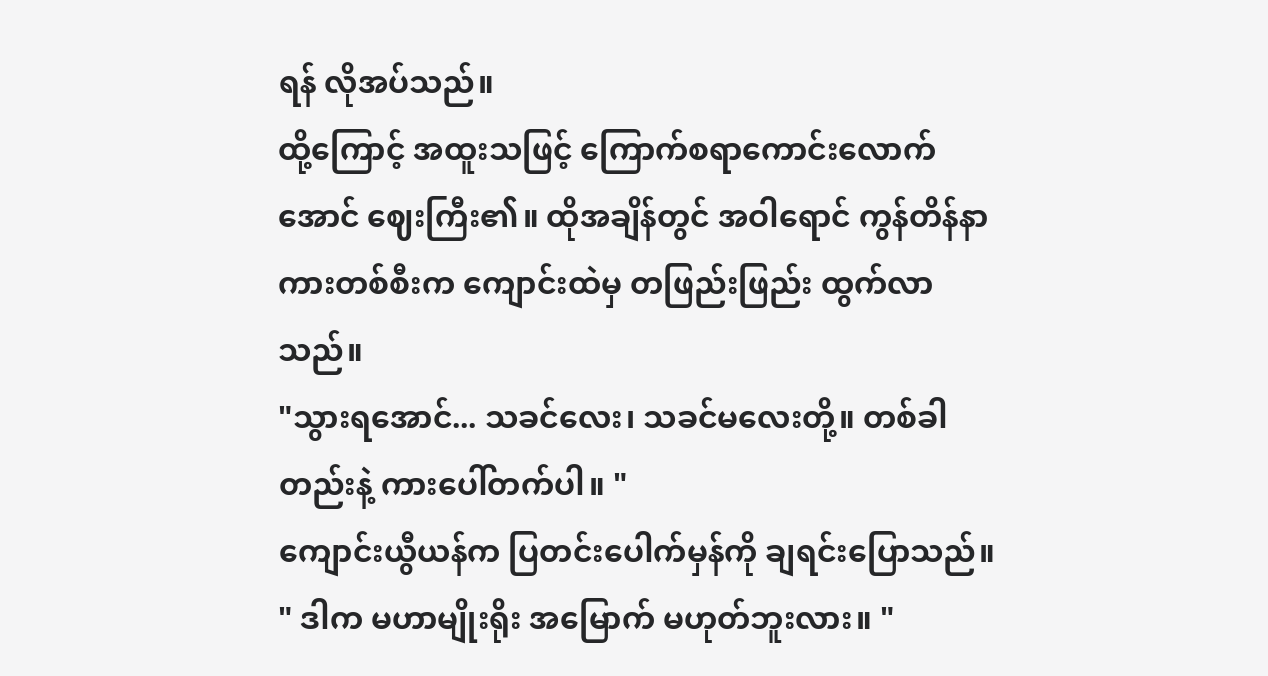ရန် လိုအပ်သည်။
ထို့ကြောင့် အထူးသဖြင့် ကြောက်စရာကောင်းလောက်အောင် ဈေးကြီး၏။ ထိုအချိန်တွင် အဝါရောင် ကွန်တိန်နာ ကားတစ်စီးက ကျောင်းထဲမှ တဖြည်းဖြည်း ထွက်လာသည်။
"သွားရအောင်... သခင်လေး၊ သခင်မလေးတို့။ တစ်ခါတည်းနဲ့ ကားပေါ်တက်ပါ။ "
ကျောင်းယွီယန်က ပြတင်းပေါက်မှန်ကို ချရင်းပြောသည်။
" ဒါက မဟာမျိုးရိုး အမြောက် မဟုတ်ဘူးလား။ "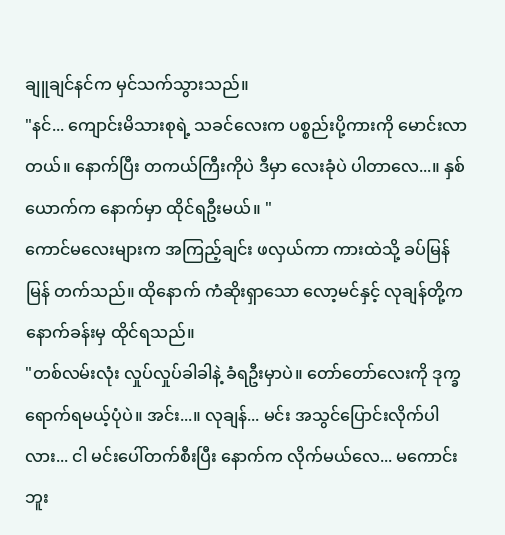ချူချင်နင်က မှင်သက်သွားသည်။
"နင်... ကျောင်းမိသားစုရဲ့ သခင်လေးက ပစ္စည်းပို့ကားကို မောင်းလာတယ်။ နောက်ပြီး တကယ်ကြီးကိုပဲ ဒီမှာ လေးခုံပဲ ပါတာလေ...။ နှစ်ယောက်က နောက်မှာ ထိုင်ရဦးမယ်။ "
ကောင်မလေးများက အကြည့်ချင်း ဖလှယ်ကာ ကားထဲသို့ ခပ်မြန်မြန် တက်သည်။ ထိုနောက် ကံဆိုးရှာသော လော့မင်နှင့် လုချန်တို့က နောက်ခန်းမှ ထိုင်ရသည်။
"တစ်လမ်းလုံး လှုပ်လှုပ်ခါခါနဲ့ ခံရဦးမှာပဲ။ တော်တော်လေးကို ဒုက္ခရောက်ရမယ့်ပုံပဲ။ အင်း...။ လုချန်... မင်း အသွင်ပြောင်းလိုက်ပါလား... ငါ မင်းပေါ်တက်စီးပြီး နောက်က လိုက်မယ်လေ... မကောင်းဘူး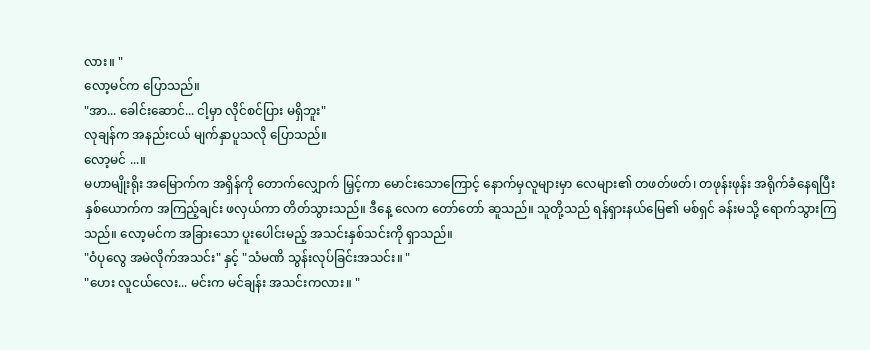လား။ "
လော့မင်က ပြောသည်။
"အာ... ခေါင်းဆောင်... ငါ့မှာ လိုင်စင်ပြား မရှိဘူး"
လုချန်က အနည်းငယ် မျက်နှာပူသလို ပြောသည်။
လော့မင် ...။
မဟာမျိုးရိုး အမြောက်က အရှိန်ကို တောက်လျှောက် မြှင့်ကာ မောင်းသောကြောင့် နောက်မှလူများမှာ လေများ၏ တဖတ်ဖတ်၊ တဖုန်းဖုန်း အရိုက်ခံနေရပြီး နှစ်ယောက်က အကြည့်ချင်း ဖလှယ်ကာ တိတ်သွားသည်။ ဒီနေ့ လေက တော်တော် ဆူသည်။ သူတို့သည် ရန်ရှားနယ်မြေ၏ မစ်ရှင် ခန်းမသို့ ရောက်သွားကြသည်။ လော့မင်က အခြားသော ပူးပေါင်းမည့် အသင်းနှစ်သင်းကို ရှာသည်။
"ဝံပုလွေ အမဲလိုက်အသင်း" နှင့် "သံမဏိ သွန်းလုပ်ခြင်းအသင်း။ "
"ဟေး လူငယ်လေး... မင်းက မင်ချန်း အသင်းကလား။ "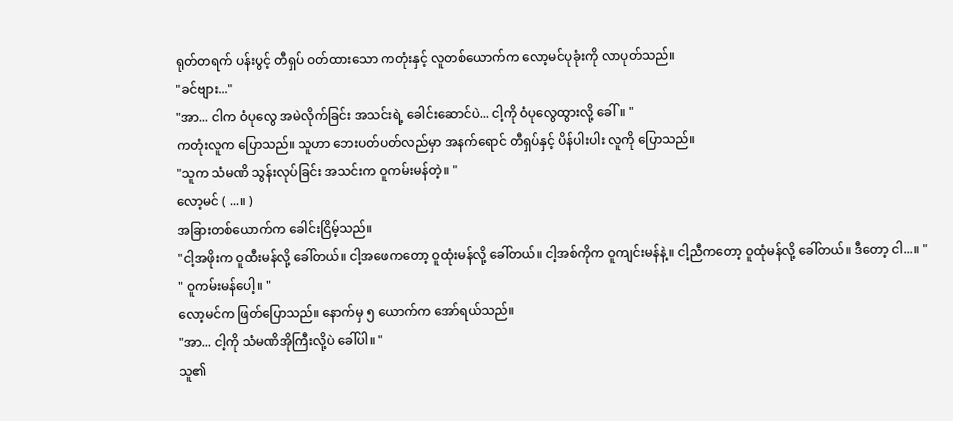ရုတ်တရက် ပန်းပွင့် တီရှပ် ဝတ်ထားသော ကတုံးနှင့် လူတစ်ယောက်က လော့မင်ပုခုံးကို လာပုတ်သည်။
"ခင်ဗျား..."
"အာ... ငါက ဝံပုလွေ အမဲလိုက်ခြင်း အသင်းရဲ့ ခေါင်းဆောင်ပဲ... ငါ့ကို ဝံပုလွေထွားလို့ ခေါ်။ "
ကတုံးလူက ပြောသည်။ သူဟာ ဘေးပတ်ပတ်လည်မှာ အနက်ရောင် တီရှပ်နှင့် ပိန်ပါးပါး လူကို ပြောသည်။
"သူက သံမဏိ သွန်းလုပ်ခြင်း အသင်းက ဝူကမ်းမန်တဲ့။ "
လော့မင် ( ...။ )
အခြားတစ်ယောက်က ခေါင်းငြိမ့်သည်။
"ငါ့အဖိုးက ဝူထီးမန်လို့ ခေါ်တယ်။ ငါ့အဖေကတော့ ဝူထုံးမန်လို့ ခေါ်တယ်။ ငါ့အစ်ကိုက ဝူကျင်းမန်နဲ့။ ငါ့ညီကတော့ ဝူထုံမန်လို့ ခေါ်တယ်။ ဒီတော့ ငါ...။ "
" ဝူကမ်းမန်ပေါ့။ "
လော့မင်က ဖြတ်ပြောသည်။ နောက်မှ ၅ ယောက်က အော်ရယ်သည်။
"အာ... ငါ့ကို သံမဏိအိုကြီးလို့ပဲ ခေါ်ပါ။ "
သူ၏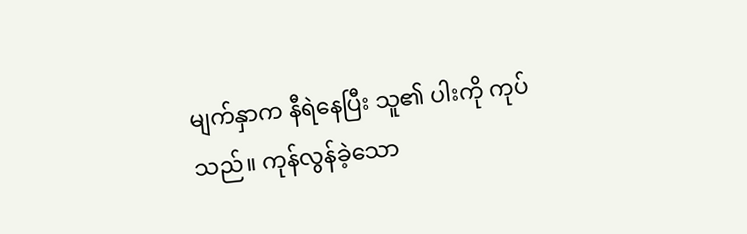မျက်နှာက နီရဲနေပြီး သူ၏ ပါးကို ကုပ်သည်။ ကုန်လွန်ခဲ့သော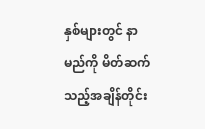နှစ်များတွင် နာမည်ကို မိတ်ဆက်သည့်အချိန်တိုင်း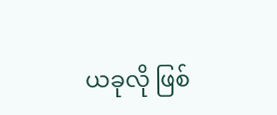ယခုလို ဖြစ်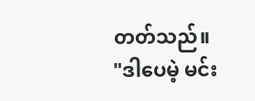တတ်သည်။
"ဒါပေမဲ့ မင်း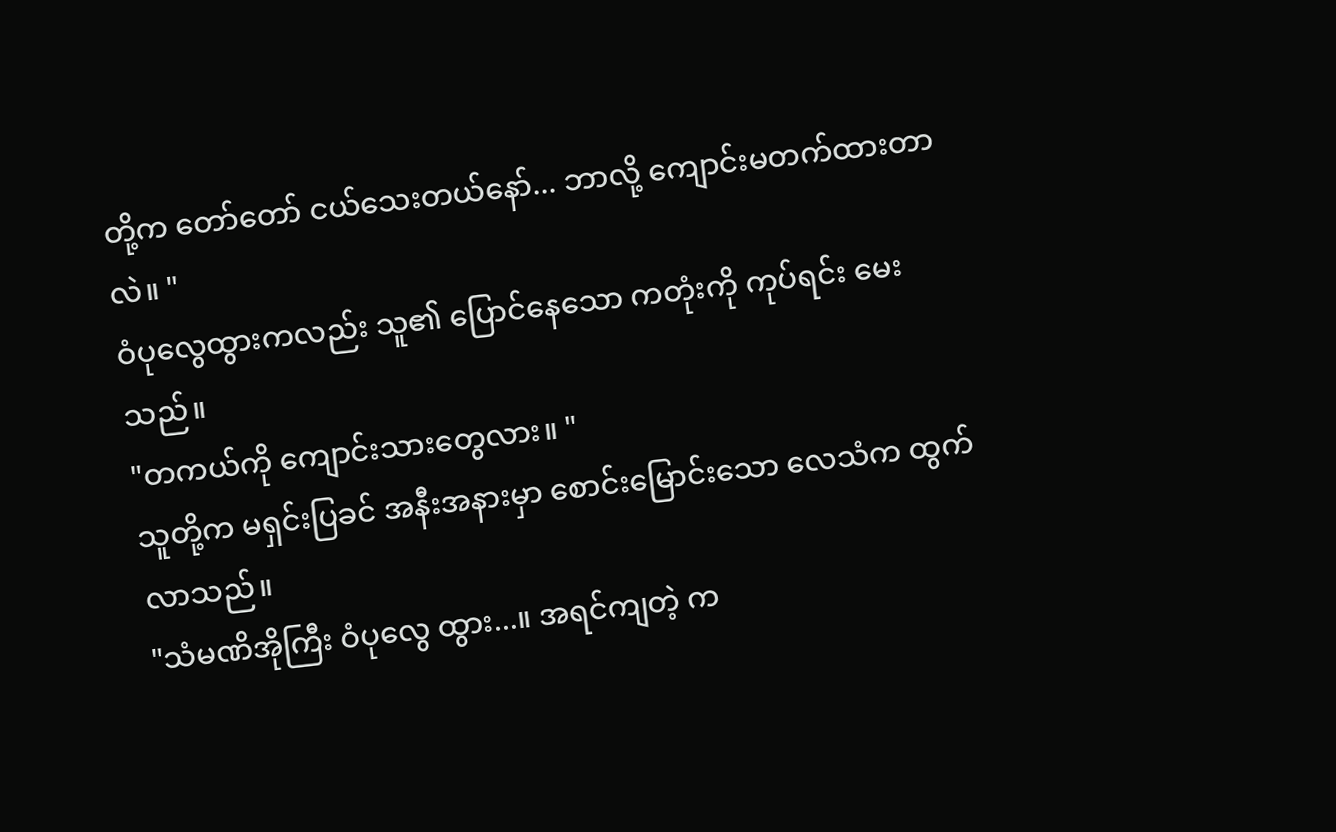တို့က တော်တော် ငယ်သေးတယ်နော်... ဘာလို့ ကျောင်းမတက်ထားတာလဲ။ "
ဝံပုလွေထွားကလည်း သူ၏ ပြောင်နေသော ကတုံးကို ကုပ်ရင်း မေးသည်။
"တကယ်ကို ကျောင်းသားတွေလား။ "
သူတို့က မရှင်းပြခင် အနီးအနားမှာ စောင်းမြောင်းသော လေသံက ထွက်လာသည်။
"သံမဏိအိုကြီး ဝံပုလွေ ထွား...။ အရင်ကျတဲ့ က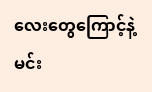လေးတွေကြောင့်နဲ့ မင်း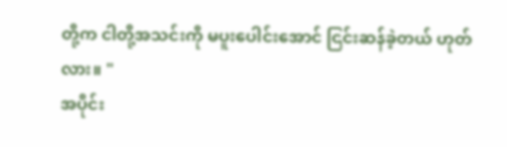တို့က ငါတို့အသင်းကို မပူးပေါင်းအောင် ငြင်းဆန်ခဲ့တယ် ဟုတ်လား။ "
အပိုင်း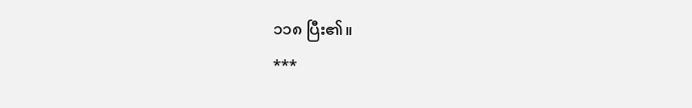၁၁၈ ပြီး၏။
***